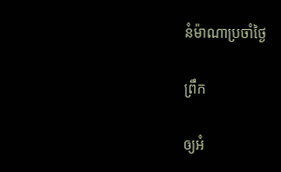នំម៉ាណាប្រចាំថ្ងៃ

ព្រឹក

ឲ្យអំ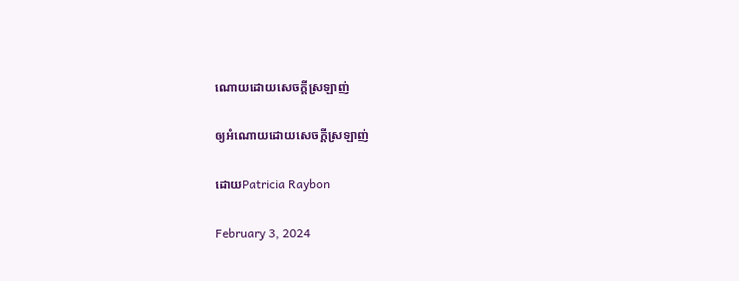ណោយដោយសេចក្តីស្រឡាញ់

ឲ្យអំណោយដោយសេចក្តីស្រឡាញ់

ដោយPatricia Raybon

February 3, 2024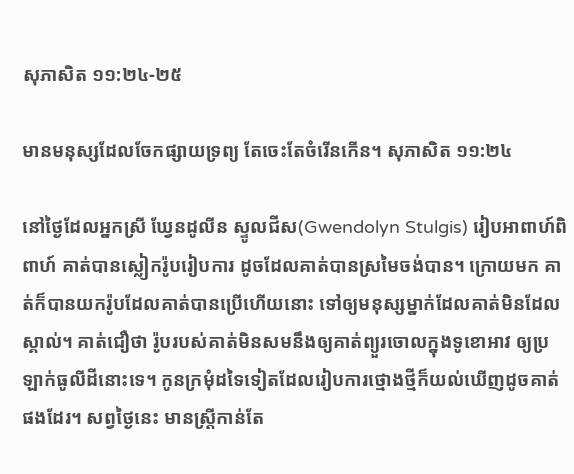សុភាសិត ១១:២៤-២៥

មានមនុស្សដែលចែកផ្សាយទ្រព្យ តែចេះតែចំរើនកើន។ សុភាសិត ១១:២៤

នៅថ្ងៃដែលអ្នកស្រី ឃ្វែនដូលីន ស្ទូលជីស(Gwendolyn Stulgis) រៀបអាពាហ៍ពិពាហ៍ គាត់បានស្លៀករ៉ូបរៀបការ ដូចដែលគាត់បានស្រមៃចង់បាន។ ក្រោយមក គាត់ក៏បានយករ៉ូបដែលគាត់បានប្រើហើយនោះ ទៅឲ្យមនុស្សម្នាក់ដែលគាត់មិនដែលស្គាល់។ គាត់ជឿថា រ៉ូបរបស់គាត់មិនសមនឹងឲ្យគាត់ព្យួរចោលក្នុងទូខោអាវ ឲ្យប្រឡាក់ធូលីដីនោះទេ។ កូនក្រមុំដទៃទៀតដែលរៀបការថ្មោងថ្មីក៏យល់ឃើញដូចគាត់ផងដែរ។ សព្វថ្ងៃនេះ មានស្ត្រីកាន់តែ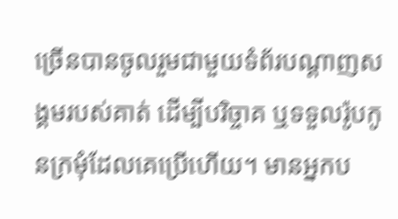ច្រើនបានចូលរួមជាមួយទំព័របណ្ដាញសង្គមរបស់គាត់ ដើម្បីបរិច្ចាគ ឬទទួលរ៉ូបកូនក្រមុំដែលគេប្រើហើយ។ មានអ្នកប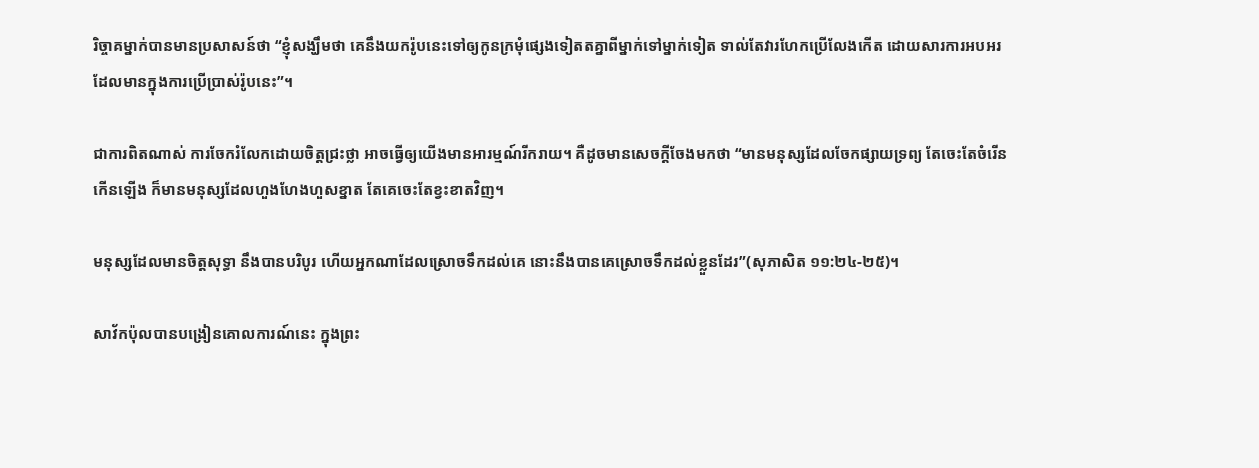រិច្ចាគម្នាក់បានមានប្រសាសន៍ថា “ខ្ញុំសង្ឃឹមថា គេនឹងយករ៉ូបនេះទៅឲ្យកូនក្រមុំផ្សេងទៀតតគ្នាពីម្នាក់ទៅម្នាក់ទៀត ទាល់តែវារហែកប្រើលែងកើត ដោយសារការអបអរ ដែលមានក្នុងការប្រើប្រាស់រ៉ូបនេះ”។

ជាការពិតណាស់ ការចែករំលែកដោយចិត្តជ្រះថ្លា អាចធ្វើឲ្យយើងមានអារម្មណ៍រីករាយ។ គឺដូចមានសេចក្តីចែងមកថា “មានមនុស្សដែលចែកផ្សាយទ្រព្យ តែចេះតែចំរើនកើនឡើង ក៏មានមនុស្សដែលហួងហែងហួសខ្នាត តែគេចេះតែខ្វះខាតវិញ។

មនុស្សដែលមានចិត្តសុទ្ធា នឹងបានបរិបូរ ហើយអ្នកណាដែលស្រោចទឹកដល់គេ នោះនឹងបានគេស្រោចទឹកដល់ខ្លួនដែរ”(សុភាសិត ១១:២៤-២៥)។

សាវ័កប៉ុលបានបង្រៀនគោលការណ៍នេះ ក្នុងព្រះ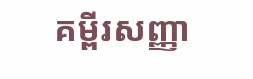គម្ពីរសញ្ញា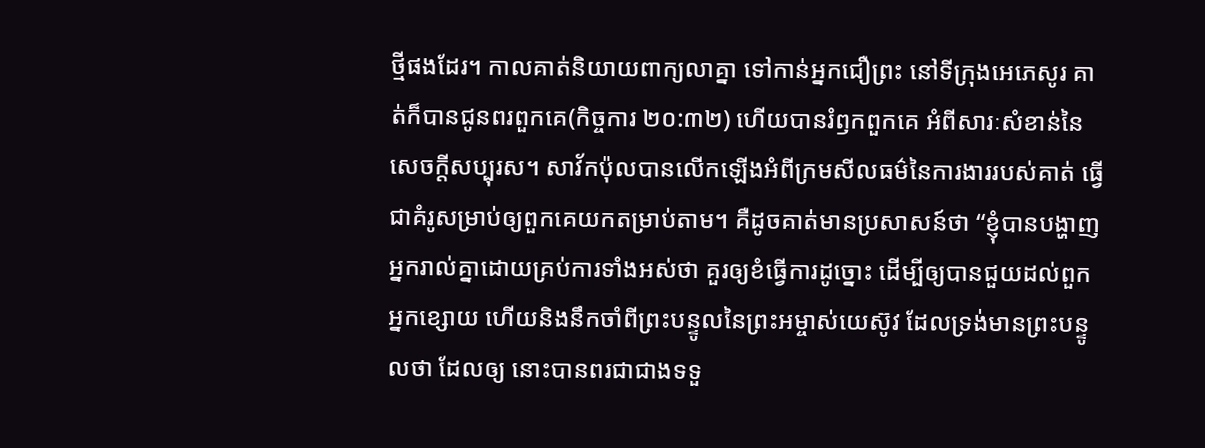ថ្មីផងដែរ។ កាលគាត់និយាយពាក្យលាគ្នា ទៅកាន់អ្នកជឿព្រះ នៅទីក្រុងអេភេសូរ គាត់ក៏បានជូនពរពួកគេ(កិច្ចការ ២០:៣២) ហើយបានរំឭកពួកគេ អំពីសារៈសំខាន់នៃសេចក្តីសប្បុរស។ សាវ័កប៉ុលបានលើកឡើងអំពីក្រមសីលធម៌នៃការងាររបស់គាត់ ធ្វើជាគំរូសម្រាប់ឲ្យពួកគេយកតម្រាប់តាម។ គឺដូចគាត់មានប្រសាសន៍ថា “ខ្ញុំបានបង្ហាញអ្នករាល់គ្នាដោយគ្រប់ការទាំងអស់ថា គួរឲ្យខំធ្វើការដូច្នោះ ដើម្បីឲ្យបានជួយដល់ពួកអ្នកខ្សោយ ហើយនិងនឹកចាំពីព្រះបន្ទូលនៃព្រះអម្ចាស់យេស៊ូវ ដែលទ្រង់មានព្រះបន្ទូលថា ដែលឲ្យ នោះបានពរជាជាងទទួ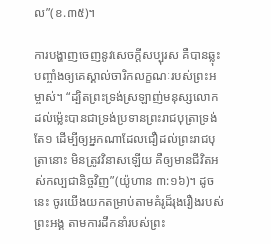ល”(ខ.៣៥)។

ការបង្ហាញចេញនូវសេចក្តីសប្បុរស គឺបានឆ្លុះបញ្ចាំងឲ្យគេស្គាល់ចារិកលក្ខណៈរបស់ព្រះអម្ចាស់។ “ដ្បិតព្រះទ្រង់ស្រឡាញ់មនុស្សលោក ដល់ម៉្លេះបានជាទ្រង់ប្រទានព្រះរាជបុត្រាទ្រង់តែ១ ដើម្បីឲ្យអ្នកណាដែលជឿដល់ព្រះរាជបុត្រានោះ មិនត្រូវវិនាសឡើយ គឺឲ្យមានជីវិតអស់កល្បជានិច្ចវិញ”(យ៉ូហាន ៣:១៦)។ ដូចនេះ ចូរយើងយកតម្រាប់តាមគំរូដ៏រុងរឿងរបស់ព្រះអង្គ តាមការដឹកនាំរបស់ព្រះ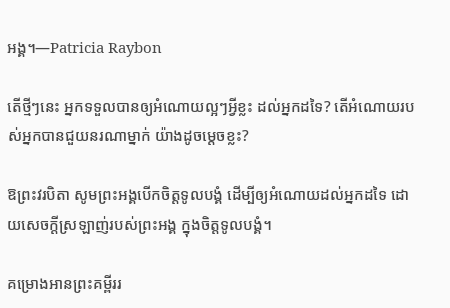អង្គ។—Patricia Raybon

តើថ្មីៗនេះ អ្នកទទួលបានឲ្យអំណោយល្អៗអ្វីខ្លះ ដល់អ្នកដទៃ? តើអំណោយរបស់អ្នកបានជួយនរណាម្នាក់ យ៉ាងដូចម្តេចខ្លះ?

ឱព្រះវរបិតា សូមព្រះអង្គបើកចិត្តទូលបង្គំ ដើម្បីឲ្យអំណោយដល់អ្នកដទៃ ដោយសេចក្តីស្រឡាញ់របស់ព្រះអង្គ ក្នុងចិត្តទូលបង្គំ។

គម្រោងអានព្រះគម្ពីររ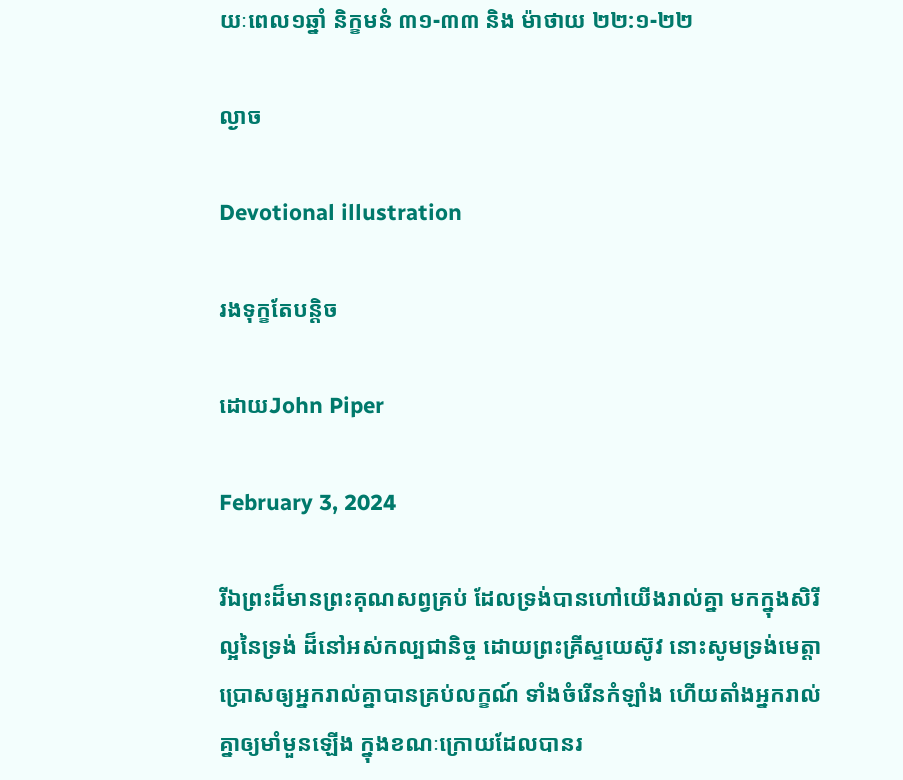យៈពេល១ឆ្នាំ និក្ខមនំ ៣១-៣៣ និង ម៉ាថាយ ២២:១-២២

ល្ងាច

Devotional illustration

រងទុក្ខតែបន្តិច

ដោយJohn Piper

February 3, 2024

រីឯព្រះដ៏មានព្រះគុណសព្វគ្រប់ ដែលទ្រង់បានហៅយើងរាល់គ្នា មកក្នុងសិរីល្អនៃទ្រង់ ដ៏នៅអស់កល្បជានិច្ច ដោយព្រះគ្រីស្ទយេស៊ូវ នោះសូមទ្រង់មេត្តាប្រោសឲ្យអ្នករាល់គ្នាបានគ្រប់លក្ខណ៍ ទាំងចំរើនកំឡាំង ហើយតាំងអ្នករាល់គ្នាឲ្យមាំមួនឡើង ក្នុងខណៈក្រោយដែលបានរ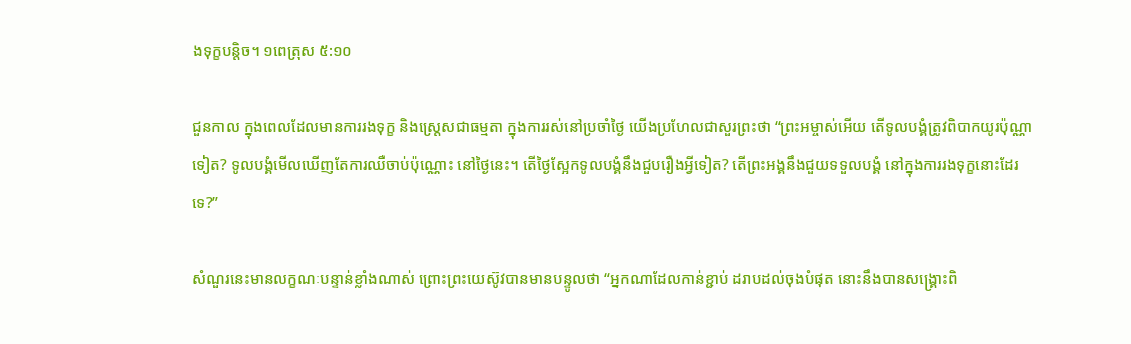ងទុក្ខបន្តិច។ ១ពេត្រុស ៥:១០

ជួនកាល ក្នុងពេលដែលមានការរងទុក្ខ និងស្ត្រេសជាធម្មតា ក្នុងការរស់នៅប្រចាំថ្ងៃ យើងប្រហែលជាសួរព្រះថា “ព្រះអម្ចាស់អើយ តើទូលបង្គំត្រូវពិបាកយូរប៉ុណ្ណាទៀត? ទូលបង្គំមើលឃើញតែការឈឺចាប់ប៉ុណ្ណោះ នៅថ្ងៃនេះ។ តើថ្ងៃស្អែកទូលបង្គំនឹងជួបរឿងអ្វីទៀត? តើព្រះអង្គនឹងជួយទទួលបង្គំ នៅក្នុងការរងទុក្ខនោះដែរទេ?”

សំណួរនេះមានលក្ខណៈបន្ទាន់ខ្លាំងណាស់ ព្រោះព្រះយេស៊ូវបានមានបន្ទូលថា “អ្នកណាដែលកាន់ខ្ជាប់ ដរាបដល់ចុងបំផុត នោះនឹងបានសង្គ្រោះពិ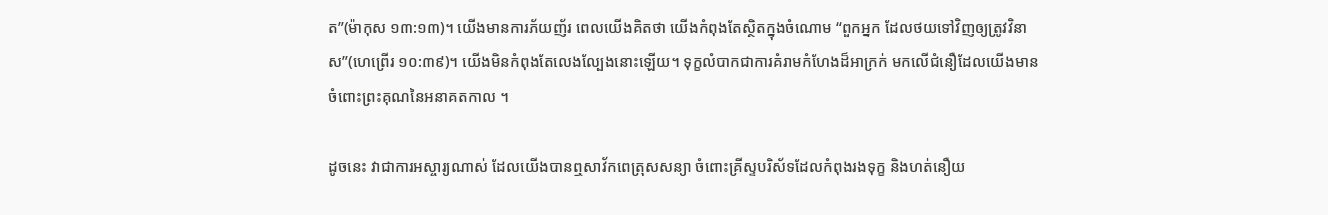ត”(ម៉ាកុស ១៣:១៣)។ យើងមានការភ័យញ័រ ពេលយើងគិតថា យើងកំពុងតែស្ថិតក្នុងចំណោម “ពួកអ្នក ដែលថយទៅវិញឲ្យត្រូវវិនាស”(ហេព្រើរ ១០:៣៩)។ យើងមិនកំពុងតែលេងល្បែងនោះឡើយ។ ទុក្ខលំបាកជាការគំរាមកំហែងដ៏អាក្រក់ មកលើជំនឿដែលយើងមាន ចំពោះព្រះគុណនៃអនាគតកាល ។

ដូចនេះ វាជាការអស្ចារ្យណាស់ ដែលយើងបានឮសាវ័កពេត្រុសសន្យា ចំពោះគ្រីស្ទបរិស័ទដែលកំពុងរងទុក្ខ និងហត់នឿយ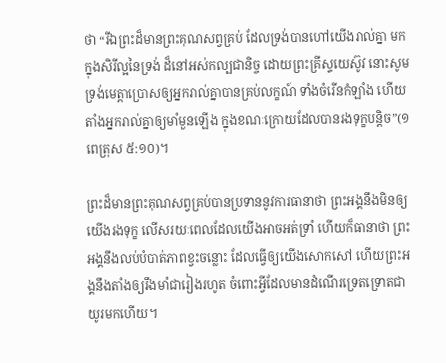ថា “រីឯព្រះដ៏មានព្រះគុណសព្វគ្រប់ ដែលទ្រង់បានហៅយើងរាល់គ្នា មកក្នុងសិរីល្អនៃទ្រង់ ដ៏នៅអស់កល្បជានិច្ច ដោយព្រះគ្រីស្ទយេស៊ូវ នោះសូមទ្រង់មេត្តាប្រោសឲ្យអ្នករាល់គ្នាបានគ្រប់លក្ខណ៍ ទាំងចំរើនកំឡាំង ហើយតាំងអ្នករាល់គ្នាឲ្យមាំមួនឡើង ក្នុងខណៈក្រោយដែលបានរងទុក្ខបន្តិច”(១ពេត្រុស ៥:១០)។

ព្រះដ៏មានព្រះគុណសព្វគ្រប់បានប្រទាននូវការធានាថា ព្រះអង្គនឹងមិនឲ្យយើងរងទុក្ខ លើសរយៈពេលដែលយើងអាចអត់ទ្រាំ ហើយក៏ធានាថា ព្រះអង្គនឹងលប់បំបាត់ភាពខ្វះចន្លោះ ដែលធ្វើឲ្យយើងសោកសៅ ហើយព្រះអង្គនឹងតាំងឲ្យរឹងមាំជារៀងរហូត ចំពោះអ្វីដែលមានដំណើរទ្រេតទ្រោតជាយូរមកហើយ។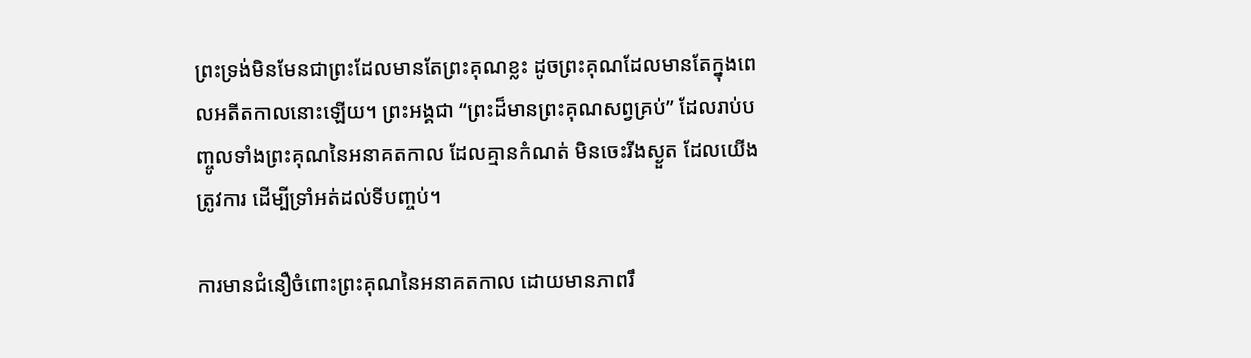ព្រះទ្រង់មិនមែនជាព្រះដែលមានតែព្រះគុណខ្លះ ដូចព្រះគុណដែលមានតែក្នុងពេលអតីតកាលនោះឡើយ។ ព្រះអង្គជា “ព្រះដ៏មានព្រះគុណសព្វគ្រប់” ដែលរាប់បញ្ចូលទាំងព្រះគុណនៃអនាគតកាល ដែលគ្មានកំណត់ មិនចេះរីងស្ងួត ដែលយើងត្រូវការ ដើម្បីទ្រាំអត់ដល់ទីបញ្ចប់។

ការមានជំនឿចំពោះព្រះគុណនៃអនាគតកាល ដោយមានភាពរឹ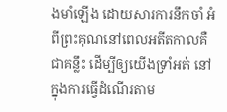ងមាំឡើង ដោយសារការនឹកចាំ អំពីព្រះគុណនៅពេលអតីតកាលគឺជាគន្លឹះ ដើម្បីឲ្យយើងទ្រាំអត់ នៅក្នុងការធ្វើដំណើរតាម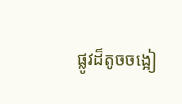ផ្លូវដ៏តូចចង្អៀ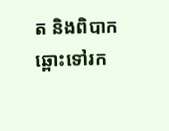ត និងពិបាក ឆ្ពោះទៅរក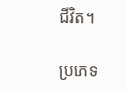ជីវិត។

ប្រភេទ